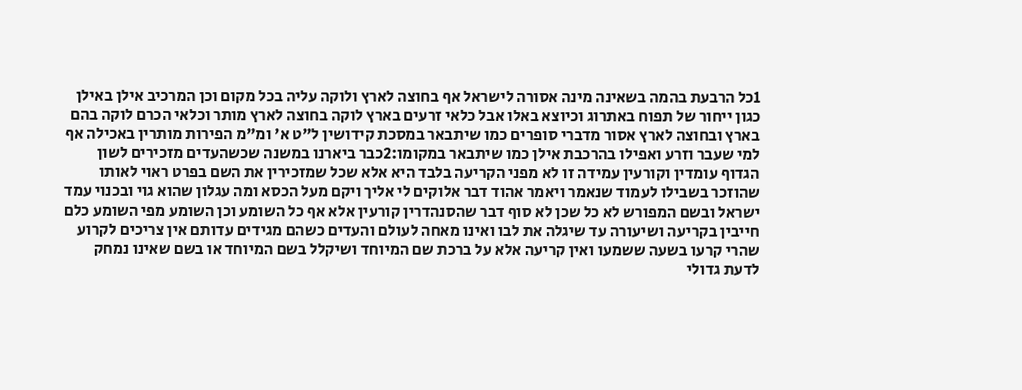1כל הרבעת בהמה בשאינה מינה אסורה לישראל אף בחוצה לארץ ולוקה עליה בכל מקום וכן המרכיב אילן באילן כגון ייחור של תפוח באתרוג וכיוצא באלו אבל כלאי זרעים בארץ לוקה בחוצה לארץ מותר וכלאי הכרם לוקה בהם בארץ ובחוצה לארץ אסור מדברי סופרים כמו שיתבאר במסכת קידושין ל"ט א' ומ"מ הפירות מותרין באכילה אף למי שעבר וזרע ואפילו בהרכבת אילן כמו שיתבאר במקומו:2כבר ביארנו במשנה שכשהעדים מזכירים לשון הגדוף עומדין וקורעין עמידה זו לא מפני הקריעה בלבד היא אלא שכל שמזכירין את השם בפרט ראוי לאותו שהוזכר בשבילו לעמוד שנאמר ויאמר אהוד דבר אלוקים לי אליך ויקם מעל הכסא ומה עגלון שהוא גוי ובכנוי עמד ישראל ובשם המפורש לא כל שכן לא סוף דבר שהסנהדרין קורעין אלא אף כל השומע וכן השומע מפי השומע כלם חייבין בקריעה ושיעורה עד שיגלה את לבו ואינו מאחה לעולם והעדים כשהם מגידים עדותם אין צריכים לקרוע שהרי קרעו בשעה ששמעו ואין קריעה אלא על ברכת שם המיוחד ושיקלל בשם המיוחד או בשם שאינו נמחק לדעת גדולי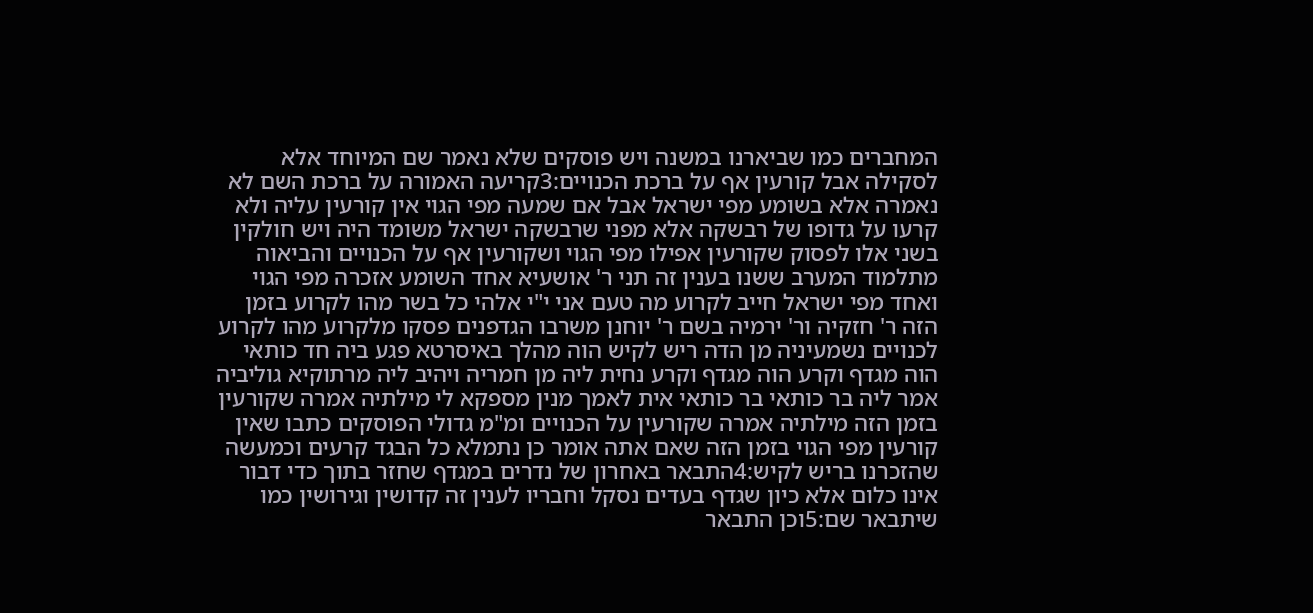המחברים כמו שביארנו במשנה ויש פוסקים שלא נאמר שם המיוחד אלא לסקילה אבל קורעין אף על ברכת הכנויים:3קריעה האמורה על ברכת השם לא נאמרה אלא בשומע מפי ישראל אבל אם שמעה מפי הגוי אין קורעין עליה ולא קרעו על גדופו של רבשקה אלא מפני שרבשקה ישראל משומד היה ויש חולקין בשני אלו לפסוק שקורעין אפילו מפי הגוי ושקורעין אף על הכנויים והביאוה מתלמוד המערב ששנו בענין זה תני ר' אושעיא אחד השומע אזכרה מפי הגוי ואחד מפי ישראל חייב לקרוע מה טעם אני י"י אלהי כל בשר מהו לקרוע בזמן הזה ר' חזקיה ור' ירמיה בשם ר' יוחנן משרבו הגדפנים פסקו מלקרוע מהו לקרוע לכנויים נשמעיניה מן הדה ריש לקיש הוה מהלך באיסרטא פגע ביה חד כותאי הוה מגדף וקרע הוה מגדף וקרע נחית ליה מן חמריה ויהיב ליה מרתוקיא גוליביה אמר ליה בר כותאי בר כותאי אית לאמך מנין מספקא לי מילתיה אמרה שקורעין בזמן הזה מילתיה אמרה שקורעין על הכנויים ומ"מ גדולי הפוסקים כתבו שאין קורעין מפי הגוי בזמן הזה שאם אתה אומר כן נתמלא כל הבגד קרעים וכמעשה שהזכרנו בריש לקיש:4התבאר באחרון של נדרים במגדף שחזר בתוך כדי דבור אינו כלום אלא כיון שגדף בעדים נסקל וחבריו לענין זה קדושין וגירושין כמו שיתבאר שם:5וכן התבאר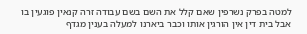למטה בפרק נשרפין שאם קלל את השם בשם עבודה זרה קנאין פוגעין בו אבל בית דין אין הורגין אותו וכבר ביארנו למעלה בענין מגדף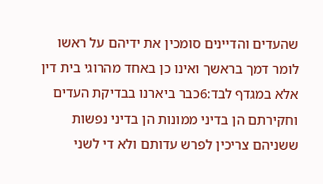שהעדים והדיינים סומכין את ידיהם על ראשו לומר דמך בראשך ואינו כן באחד מהרוגי בית דין אלא במגדף לבד:6כבר ביארנו בבדיקת העדים וחקירתם הן בדיני ממונות הן בדיני נפשות ששניהם צריכין לפרש עדותם ולא די לשני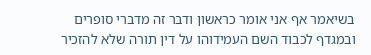בשיאמר אף אני אומר כראשון ודבר זה מדברי סופרים ובמגדף לכבוד השם העמידוהו על דין תורה שלא להזכיר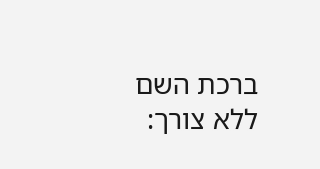ברכת השם ללא צורך: